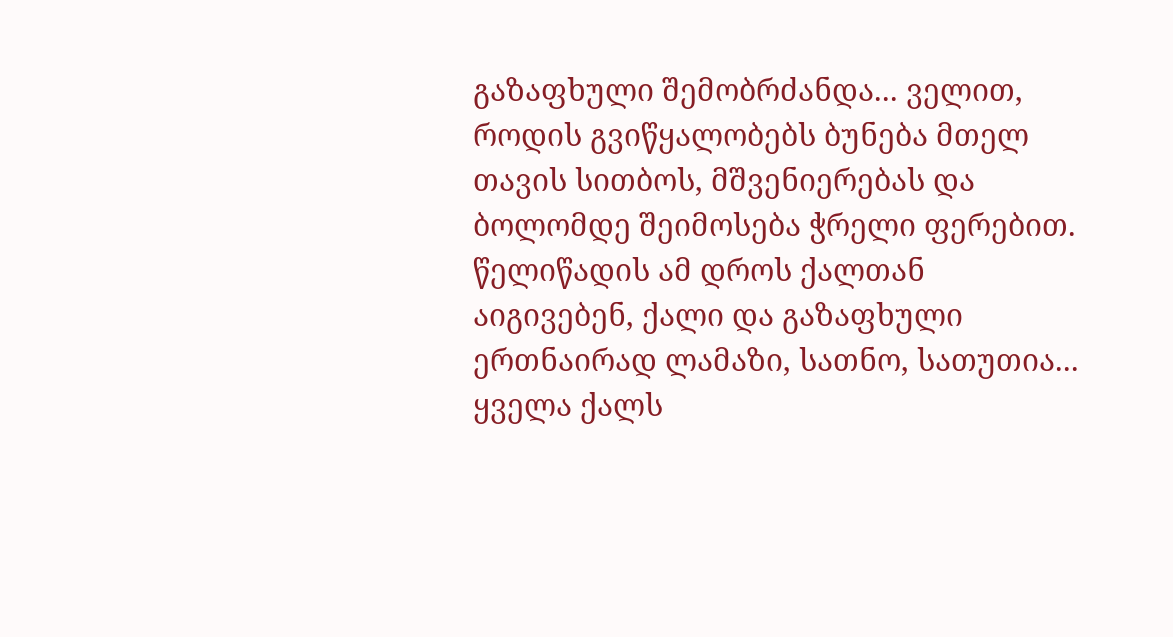გაზაფხული შემობრძანდა... ველით, როდის გვიწყალობებს ბუნება მთელ თავის სითბოს, მშვენიერებას და ბოლომდე შეიმოსება ჭრელი ფერებით. წელიწადის ამ დროს ქალთან აიგივებენ, ქალი და გაზაფხული ერთნაირად ლამაზი, სათნო, სათუთია...
ყველა ქალს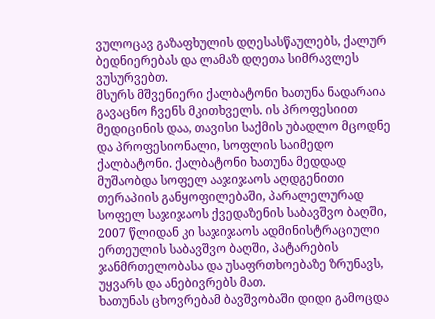ვულოცავ გაზაფხულის დღესასწაულებს, ქალურ ბედნიერებას და ლამაზ დღეთა სიმრავლეს ვუსურვებთ.
მსურს მშვენიერი ქალბატონი ხათუნა ნადარაია გავაცნო ჩვენს მკითხველს. ის პროფესიით მედიცინის დაა, თავისი საქმის უბადლო მცოდნე და პროფესიონალი, სოფლის საიმედო ქალბატონი. ქალბატონი ხათუნა მედდად მუშაობდა სოფელ ააჯიჯაოს აღდგენითი თერაპიის განყოფილებაში, პარალელურად სოფელ საჯიჯაოს ქვედაზენის საბავშვო ბაღში, 2007 წლიდან კი საჯიჯაოს ადმინისტრაციული ერთეულის საბავშვო ბაღში, პატარების ჯანმრთელობასა და უსაფრთხოებაზე ზრუნავს, უყვარს და ანებივრებს მათ.
ხათუნას ცხოვრებამ ბავშვობაში დიდი გამოცდა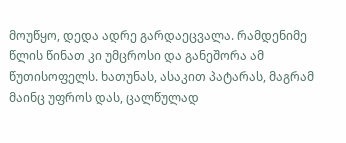მოუწყო, დედა ადრე გარდაეცვალა. რამდენიმე წლის წინათ კი უმცროსი და განეშორა ამ წუთისოფელს. ხათუნას, ასაკით პატარას, მაგრამ მაინც უფროს დას, ცალწულად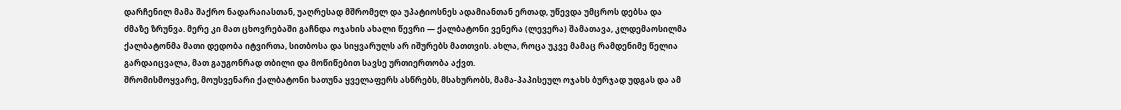დარჩენილ მამა შაქრო ნადარაიასთან, უაღრესად მშრომელ და უპატიოსნეს ადამიანთან ერთად, უწევდა უმცროს დებსა და ძმაზე ზრუნვა. მერე კი მათ ცხოვრებაში გაჩნდა ოჯახის ახალი წევრი — ქალბატონი ვენერა (ლევერა) შამათავა, კლდემაოსილმა ქალბატონმა მათი დედობა იტვირთა, სითბოსა და სიყვარულს არ იშურებს მათთვის. ახლა, როცა უკვე მამაც რამდენიმე წელია გარდაიცვალა, მათ გაუგონრად თბილი და მოწიწებით სავსე ურთიერთობა აქვთ.
შრომისმოყვარე, მოუსვენარი ქალბატონი ხათუნა ყველაფერს ასწრებს, მსახურობს, მამა-პაპისეულ ოჯახს ბურჯად უდგას და ამ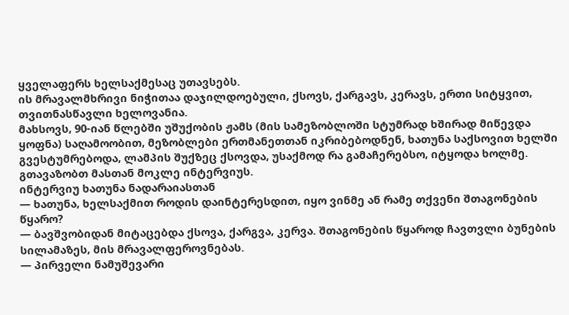ყველაფერს ხელსაქმესაც უთავსებს.
ის მრავალმხრივი ნიჭითაა დაჯილდოებული, ქსოვს, ქარგავს, კერავს, ერთი სიტყვით, თვითნასწავლი ხელოვანია.
მახსოვს, 90-იან წლებში უშუქობის ჟამს (მის სამეზობლოში სტუმრად ხშირად მიწევდა ყოფნა) საღამოობით, მეზობლები ერთმანეთთან იკრიბებოდნენ, ხათუნა საქსოვით ხელში გვესტუმრებოდა, ლამპის შუქზეც ქსოვდა, უსაქმოდ რა გამაჩერებსო, იტყოდა ხოლმე. გთავაზობთ მასთან მოკლე ინტერვიუს.
ინტერვიუ ხათუნა ნადარაიასთან
— ხათუნა, ხელსაქმით როდის დაინტერესდით, იყო ვინმე ან რამე თქვენი შთაგონების წყარო?
— ბავშვობიდან მიტაცებდა ქსოვა, ქარგვა, კერვა. შთაგონების წყაროდ ჩავთვლი ბუნების სილამაზეს, მის მრავალფეროვნებას.
— პირველი ნამუშევარი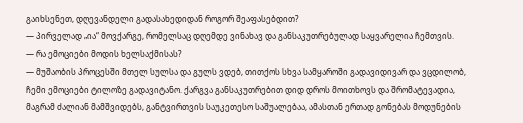გაიხსენეთ, დღევანდელი გადასახედიდან როგორ შეაფასებდით?
— პირველად „ია“ მოვქარგე, რომელსაც დღემდე ვინახავ და განსაკუთრებულად საყვარელია ჩემთვის.
— რა ემოციები მოდის ხელსაქმისას?
— მუშაობის პროცესში მთელ სულსა და გულს ვდებ, თითქოს სხვა სამყაროში გადავიდივარ და ვცდილობ, ჩემი ემოციები ტილოზე გადავიტანო. ქარგვა განსაკუთრებით დიდ დროს მოითხოვს და შრომატევადია, მაგრამ ძალიან მამშვიდებს, განტვირთვის საუკეთესო საშუალებაა, ამასთან ერთად გონებას მოდუნების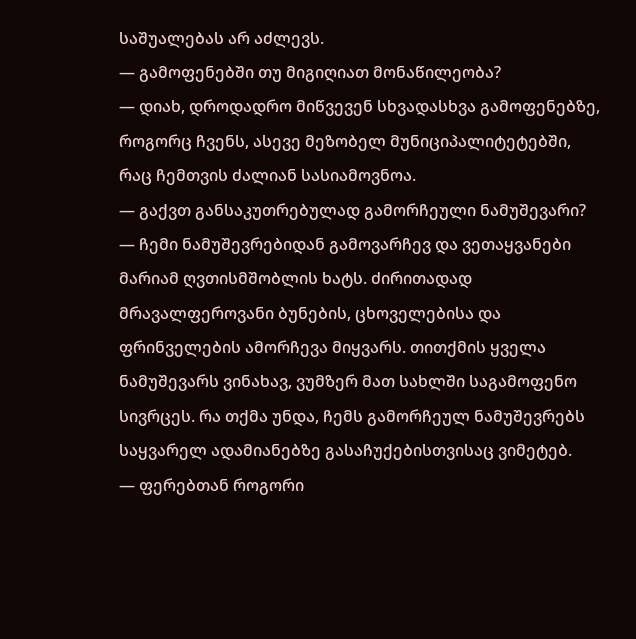საშუალებას არ აძლევს.
— გამოფენებში თუ მიგიღიათ მონაწილეობა?
— დიახ, დროდადრო მიწვევენ სხვადასხვა გამოფენებზე, როგორც ჩვენს, ასევე მეზობელ მუნიციპალიტეტებში, რაც ჩემთვის ძალიან სასიამოვნოა.
— გაქვთ განსაკუთრებულად გამორჩეული ნამუშევარი?
— ჩემი ნამუშევრებიდან გამოვარჩევ და ვეთაყვანები მარიამ ღვთისმშობლის ხატს. ძირითადად მრავალფეროვანი ბუნების, ცხოველებისა და ფრინველების ამორჩევა მიყვარს. თითქმის ყველა ნამუშევარს ვინახავ, ვუმზერ მათ სახლში საგამოფენო სივრცეს. რა თქმა უნდა, ჩემს გამორჩეულ ნამუშევრებს საყვარელ ადამიანებზე გასაჩუქებისთვისაც ვიმეტებ.
— ფერებთან როგორი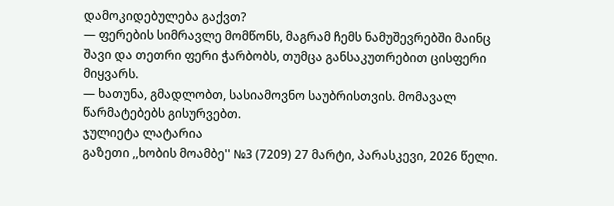დამოკიდებულება გაქვთ?
— ფერების სიმრავლე მომწონს, მაგრამ ჩემს ნამუშევრებში მაინც შავი და თეთრი ფერი ჭარბობს, თუმცა განსაკუთრებით ცისფერი მიყვარს.
— ხათუნა, გმადლობთ, სასიამოვნო საუბრისთვის. მომავალ წარმატებებს გისურვებთ.
ჯულიეტა ლატარია
გაზეთი ,,ხობის მოამბე'' №3 (7209) 27 მარტი, პარასკევი, 2026 წელი.